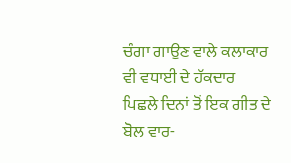ਚੰਗਾ ਗਾਉਣ ਵਾਲੇ ਕਲਾਕਾਰ ਵੀ ਵਧਾਈ ਦੇ ਹੱਕਦਾਰ
ਪਿਛਲੇ ਦਿਨਾਂ ਤੋਂ ਇਕ ਗੀਤ ਦੇ ਬੋਲ ਵਾਰ-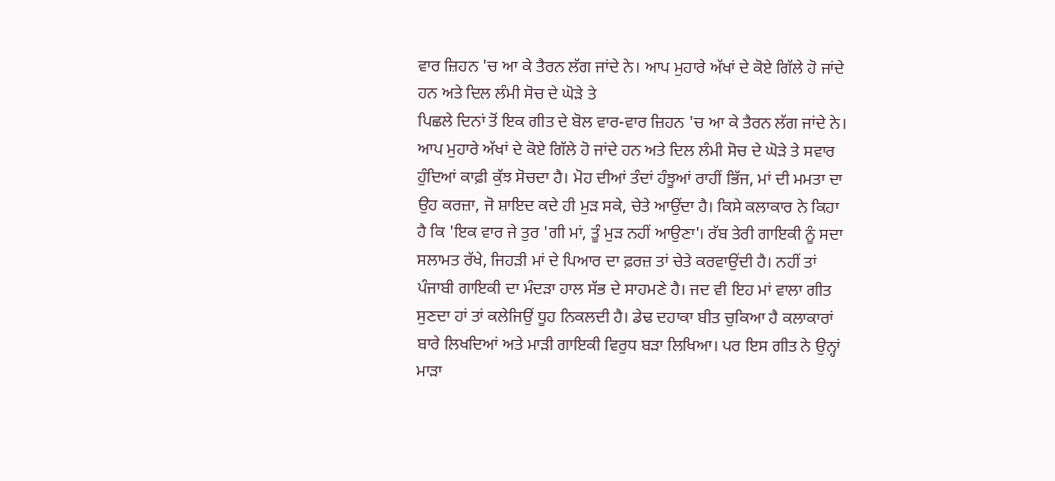ਵਾਰ ਜ਼ਿਹਨ 'ਚ ਆ ਕੇ ਤੈਰਨ ਲੱਗ ਜਾਂਦੇ ਨੇ। ਆਪ ਮੁਹਾਰੇ ਅੱਖਾਂ ਦੇ ਕੋਏ ਗਿੱਲੇ ਹੋ ਜਾਂਦੇ ਹਨ ਅਤੇ ਦਿਲ ਲੰਮੀ ਸੋਚ ਦੇ ਘੋੜੇ ਤੇ
ਪਿਛਲੇ ਦਿਨਾਂ ਤੋਂ ਇਕ ਗੀਤ ਦੇ ਬੋਲ ਵਾਰ-ਵਾਰ ਜ਼ਿਹਨ 'ਚ ਆ ਕੇ ਤੈਰਨ ਲੱਗ ਜਾਂਦੇ ਨੇ। ਆਪ ਮੁਹਾਰੇ ਅੱਖਾਂ ਦੇ ਕੋਏ ਗਿੱਲੇ ਹੋ ਜਾਂਦੇ ਹਨ ਅਤੇ ਦਿਲ ਲੰਮੀ ਸੋਚ ਦੇ ਘੋੜੇ ਤੇ ਸਵਾਰ ਹੁੰਦਿਆਂ ਕਾਫ਼ੀ ਕੁੱਝ ਸੋਚਦਾ ਹੈ। ਮੋਹ ਦੀਆਂ ਤੰਦਾਂ ਹੰਝੂਆਂ ਰਾਹੀਂ ਭਿੱਜ, ਮਾਂ ਦੀ ਮਮਤਾ ਦਾ ਉਹ ਕਰਜ਼ਾ, ਜੋ ਸ਼ਾਇਦ ਕਦੇ ਹੀ ਮੁੜ ਸਕੇ, ਚੇਤੇ ਆਉਂਦਾ ਹੈ। ਕਿਸੇ ਕਲਾਕਾਰ ਨੇ ਕਿਹਾ ਹੈ ਕਿ 'ਇਕ ਵਾਰ ਜੇ ਤੁਰ 'ਗੀ ਮਾਂ, ਤੂੰ ਮੁੜ ਨਹੀਂ ਆਉਣਾ'। ਰੱਬ ਤੇਰੀ ਗਾਇਕੀ ਨੂੰ ਸਦਾ ਸਲਾਮਤ ਰੱਖੇ, ਜਿਹੜੀ ਮਾਂ ਦੇ ਪਿਆਰ ਦਾ ਫ਼ਰਜ਼ ਤਾਂ ਚੇਤੇ ਕਰਵਾਉਂਦੀ ਹੈ। ਨਹੀਂ ਤਾਂ ਪੰਜਾਬੀ ਗਾਇਕੀ ਦਾ ਮੰਦੜਾ ਹਾਲ ਸੱਭ ਦੇ ਸਾਹਮਣੇ ਹੈ। ਜਦ ਵੀ ਇਹ ਮਾਂ ਵਾਲਾ ਗੀਤ ਸੁਣਦਾ ਹਾਂ ਤਾਂ ਕਲੇਜਿਉਂ ਧੂਹ ਨਿਕਲਦੀ ਹੈ। ਡੇਢ ਦਹਾਕਾ ਬੀਤ ਚੁਕਿਆ ਹੈ ਕਲਾਕਾਰਾਂ ਬਾਰੇ ਲਿਖਦਿਆਂ ਅਤੇ ਮਾੜੀ ਗਾਇਕੀ ਵਿਰੁਧ ਬੜਾ ਲਿਖਿਆ। ਪਰ ਇਸ ਗੀਤ ਨੇ ਉਨ੍ਹਾਂ ਮਾੜਾ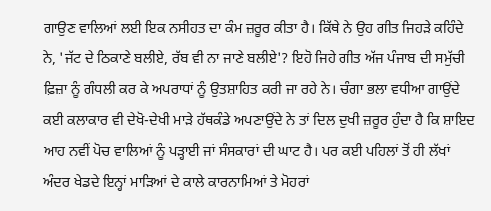ਗਾਉਣ ਵਾਲਿਆਂ ਲਈ ਇਕ ਨਸੀਹਤ ਦਾ ਕੰਮ ਜ਼ਰੂਰ ਕੀਤਾ ਹੈ। ਕਿੱਥੇ ਨੇ ਉਹ ਗੀਤ ਜਿਹੜੇ ਕਹਿੰਦੇ ਨੇ, 'ਜੱਟ ਦੇ ਠਿਕਾਣੇ ਬਲੀਏ, ਰੱਬ ਵੀ ਨਾ ਜਾਣੇ ਬਲੀਏ'? ਇਹੋ ਜਿਹੇ ਗੀਤ ਅੱਜ ਪੰਜਾਬ ਦੀ ਸਮੁੱਚੀ ਫ਼ਿਜ਼ਾ ਨੂੰ ਗੰਧਲੀ ਕਰ ਕੇ ਅਪਰਾਧਾਂ ਨੂੰ ਉਤਸ਼ਾਹਿਤ ਕਰੀ ਜਾ ਰਹੇ ਨੇ। ਚੰਗਾ ਭਲਾ ਵਧੀਆ ਗਾਉਂਦੇ ਕਈ ਕਲਾਕਾਰ ਵੀ ਦੇਖੋ-ਦੇਖੀ ਮਾੜੇ ਹੱਥਕੰਡੇ ਅਪਣਾਉਂਦੇ ਨੇ ਤਾਂ ਦਿਲ ਦੁਖੀ ਜ਼ਰੂਰ ਹੁੰਦਾ ਹੈ ਕਿ ਸ਼ਾਇਦ ਆਹ ਨਵੀਂ ਪੋਚ ਵਾਲਿਆਂ ਨੂੰ ਪੜ੍ਹਾਈ ਜਾਂ ਸੰਸਕਾਰਾਂ ਦੀ ਘਾਟ ਹੈ। ਪਰ ਕਈ ਪਹਿਲਾਂ ਤੋਂ ਹੀ ਲੱਖਾਂ ਅੰਦਰ ਖੇਡਦੇ ਇਨ੍ਹਾਂ ਮਾੜਿਆਂ ਦੇ ਕਾਲੇ ਕਾਰਨਾਮਿਆਂ ਤੇ ਮੋਹਰਾਂ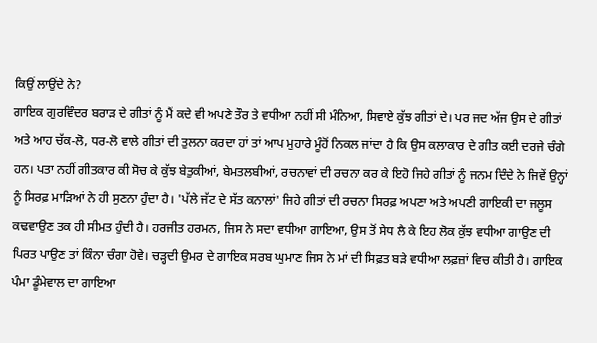ਕਿਉਂ ਲਾਉਂਦੇ ਨੇ?
ਗਾਇਕ ਗੁਰਵਿੰਦਰ ਬਰਾੜ ਦੇ ਗੀਤਾਂ ਨੂੰ ਮੈਂ ਕਦੇ ਵੀ ਅਪਣੇ ਤੌਰ ਤੇ ਵਧੀਆ ਨਹੀਂ ਸੀ ਮੰਨਿਆ, ਸਿਵਾਏ ਕੁੱਝ ਗੀਤਾਂ ਦੇ। ਪਰ ਜਦ ਅੱਜ ਉਸ ਦੇ ਗੀਤਾਂ ਅਤੇ ਆਹ ਚੱਕ-ਲੋ, ਧਰ-ਲੋ ਵਾਲੇ ਗੀਤਾਂ ਦੀ ਤੁਲਨਾ ਕਰਦਾ ਹਾਂ ਤਾਂ ਆਪ ਮੁਹਾਰੇ ਮੂੰਹੋਂ ਨਿਕਲ ਜਾਂਦਾ ਹੈ ਕਿ ਉਸ ਕਲਾਕਾਰ ਦੇ ਗੀਤ ਕਈ ਦਰਜੇ ਚੰਗੇ ਹਨ। ਪਤਾ ਨਹੀਂ ਗੀਤਕਾਰ ਕੀ ਸੋਚ ਕੇ ਕੁੱਝ ਬੇਤੁਕੀਆਂ, ਬੇਮਤਲਬੀਆਂ, ਰਚਨਾਵਾਂ ਦੀ ਰਚਨਾ ਕਰ ਕੇ ਇਹੋ ਜਿਹੇ ਗੀਤਾਂ ਨੂੰ ਜਨਮ ਦਿੰਦੇ ਨੇ ਜਿਵੇਂ ਉਨ੍ਹਾਂ ਨੂੰ ਸਿਰਫ਼ ਮਾੜਿਆਂ ਨੇ ਹੀ ਸੁਣਨਾ ਹੁੰਦਾ ਹੈ। 'ਪੱਲੇ ਜੱਟ ਦੇ ਸੱਤ ਕਨਾਲਾਂ' ਜਿਹੇ ਗੀਤਾਂ ਦੀ ਰਚਨਾ ਸਿਰਫ਼ ਅਪਣਾ ਅਤੇ ਅਪਣੀ ਗਾਇਕੀ ਦਾ ਜਲੂਸ ਕਢਵਾਉਣ ਤਕ ਹੀ ਸੀਮਤ ਹੁੰਦੀ ਹੈ। ਹਰਜੀਤ ਹਰਮਨ, ਜਿਸ ਨੇ ਸਦਾ ਵਧੀਆ ਗਾਇਆ, ਉਸ ਤੋਂ ਸੇਧ ਲੈ ਕੇ ਇਹ ਲੋਕ ਕੁੱਝ ਵਧੀਆ ਗਾਉਣ ਦੀ ਪਿਰਤ ਪਾਉਣ ਤਾਂ ਕਿੰਨਾ ਚੰਗਾ ਹੋਵੇ। ਚੜ੍ਹਦੀ ਉਮਰ ਦੇ ਗਾਇਕ ਸਰਬ ਘੁਮਾਣ ਜਿਸ ਨੇ ਮਾਂ ਦੀ ਸਿਫ਼ਤ ਬੜੇ ਵਧੀਆ ਲਫ਼ਜ਼ਾਂ ਵਿਚ ਕੀਤੀ ਹੈ। ਗਾਇਕ ਪੰਮਾ ਡੂੰਮੇਵਾਲ ਦਾ ਗਾਇਆ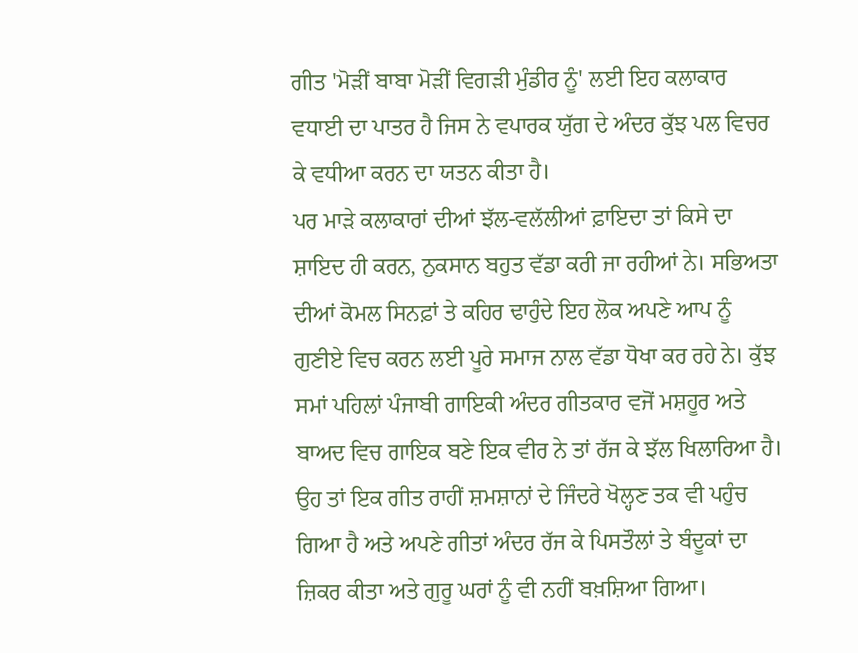ਗੀਤ 'ਮੋੜੀਂ ਬਾਬਾ ਮੋੜੀਂ ਵਿਗੜੀ ਮੁੰਡੀਰ ਨੂੰ' ਲਈ ਇਹ ਕਲਾਕਾਰ ਵਧਾਈ ਦਾ ਪਾਤਰ ਹੈ ਜਿਸ ਨੇ ਵਪਾਰਕ ਯੁੱਗ ਦੇ ਅੰਦਰ ਕੁੱਝ ਪਲ ਵਿਚਰ ਕੇ ਵਧੀਆ ਕਰਨ ਦਾ ਯਤਨ ਕੀਤਾ ਹੈ।
ਪਰ ਮਾੜੇ ਕਲਾਕਾਰਾਂ ਦੀਆਂ ਝੱਲ-ਵਲੱਲੀਆਂ ਫ਼ਾਇਦਾ ਤਾਂ ਕਿਸੇ ਦਾ ਸ਼ਾਇਦ ਹੀ ਕਰਨ, ਨੁਕਸਾਨ ਬਹੁਤ ਵੱਡਾ ਕਰੀ ਜਾ ਰਹੀਆਂ ਨੇ। ਸਭਿਅਤਾ ਦੀਆਂ ਕੋਮਲ ਸਿਨਫ਼ਾਂ ਤੇ ਕਹਿਰ ਢਾਹੁੰਦੇ ਇਹ ਲੋਕ ਅਪਣੇ ਆਪ ਨੂੰ ਗੁਣੀਏ ਵਿਚ ਕਰਨ ਲਈ ਪੂਰੇ ਸਮਾਜ ਨਾਲ ਵੱਡਾ ਧੋਖਾ ਕਰ ਰਹੇ ਨੇ। ਕੁੱਝ ਸਮਾਂ ਪਹਿਲਾਂ ਪੰਜਾਬੀ ਗਾਇਕੀ ਅੰਦਰ ਗੀਤਕਾਰ ਵਜੋਂ ਮਸ਼ਹੂਰ ਅਤੇ ਬਾਅਦ ਵਿਚ ਗਾਇਕ ਬਣੇ ਇਕ ਵੀਰ ਨੇ ਤਾਂ ਰੱਜ ਕੇ ਝੱਲ ਖਿਲਾਰਿਆ ਹੈ। ਉਹ ਤਾਂ ਇਕ ਗੀਤ ਰਾਹੀਂ ਸ਼ਮਸ਼ਾਨਾਂ ਦੇ ਜਿੰਦਰੇ ਖੋਲ੍ਹਣ ਤਕ ਵੀ ਪਹੁੰਚ ਗਿਆ ਹੈ ਅਤੇ ਅਪਣੇ ਗੀਤਾਂ ਅੰਦਰ ਰੱਜ ਕੇ ਪਿਸਤੌਲਾਂ ਤੇ ਬੰਦੂਕਾਂ ਦਾ ਜ਼ਿਕਰ ਕੀਤਾ ਅਤੇ ਗੁਰੂ ਘਰਾਂ ਨੂੰ ਵੀ ਨਹੀਂ ਬਖ਼ਸ਼ਿਆ ਗਿਆ।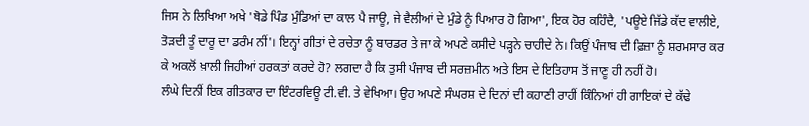ਜਿਸ ਨੇ ਲਿਖਿਆ ਅਖੇ 'ਥੋਡੇ ਪਿੰਡ ਮੁੰਡਿਆਂ ਦਾ ਕਾਲ ਪੈ ਜਾਊ, ਜੇ ਵੈਲੀਆਂ ਦੇ ਮੁੰਡੇ ਨੂੰ ਪਿਆਰ ਹੋ ਗਿਆ', ਇਕ ਹੋਰ ਕਹਿੰਦੈ, 'ਪਊਏ ਜਿੱਡੇ ਕੱਦ ਵਾਲੀਏ, ਤੋੜਦੀ ਤੂੰ ਦਾਰੂ ਦਾ ਡਰੰਮ ਨੀਂ'। ਇਨ੍ਹਾਂ ਗੀਤਾਂ ਦੇ ਰਚੇਤਾ ਨੂੰ ਬਾਰਡਰ ਤੇ ਜਾ ਕੇ ਅਪਣੇ ਕਸੀਦੇ ਪੜ੍ਹਨੇ ਚਾਹੀਦੇ ਨੇ। ਕਿਉਂ ਪੰਜਾਬ ਦੀ ਫ਼ਿਜ਼ਾ ਨੂੰ ਸ਼ਰਮਸਾਰ ਕਰ ਕੇ ਅਕਲੋਂ ਖ਼ਾਲੀ ਜਿਹੀਆਂ ਹਰਕਤਾਂ ਕਰਦੇ ਹੋ? ਲਗਦਾ ਹੈ ਕਿ ਤੁਸੀ ਪੰਜਾਬ ਦੀ ਸਰਜ਼ਮੀਨ ਅਤੇ ਇਸ ਦੇ ਇਤਿਹਾਸ ਤੋਂ ਜਾਣੂ ਹੀ ਨਹੀਂ ਹੋ।
ਲੰਘੇ ਦਿਨੀਂ ਇਕ ਗੀਤਕਾਰ ਦਾ ਇੰਟਰਵਿਊ ਟੀ.ਵੀ. ਤੇ ਵੇਖਿਆ। ਉਹ ਅਪਣੇ ਸੰਘਰਸ਼ ਦੇ ਦਿਨਾਂ ਦੀ ਕਹਾਣੀ ਰਾਹੀਂ ਕਿੰਨਿਆਂ ਹੀ ਗਾਇਕਾਂ ਦੇ ਕੱਢੇ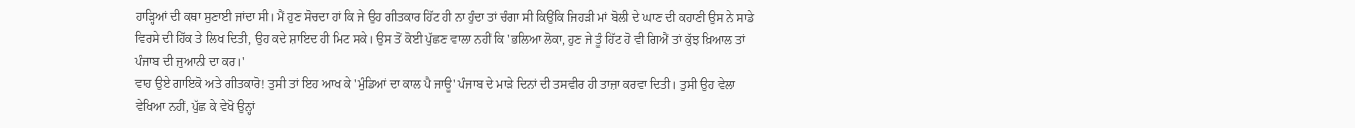ਹਾੜ੍ਹਿਆਂ ਦੀ ਕਥਾ ਸੁਣਾਈ ਜਾਂਦਾ ਸੀ। ਮੈਂ ਹੁਣ ਸੋਚਦਾ ਹਾਂ ਕਿ ਜੇ ਉਹ ਗੀਤਕਾਰ ਹਿੱਟ ਹੀ ਨਾ ਹੁੰਦਾ ਤਾਂ ਚੰਗਾ ਸੀ ਕਿਉਂਕਿ ਜਿਹੜੀ ਮਾਂ ਬੋਲੀ ਦੇ ਘਾਣ ਦੀ ਕਹਾਣੀ ਉਸ ਨੇ ਸਾਡੇ ਵਿਰਸੇ ਦੀ ਹਿੱਕ ਤੇ ਲਿਖ ਦਿਤੀ, ਉਹ ਕਦੇ ਸ਼ਾਇਦ ਹੀ ਮਿਟ ਸਕੇ। ਉਸ ਤੋਂ ਕੋਈ ਪੁੱਛਣ ਵਾਲਾ ਨਹੀਂ ਕਿ 'ਭਲਿਆ ਲੋਕਾ, ਹੁਣ ਜੇ ਤੂੰ ਹਿੱਟ ਹੋ ਵੀ ਗਿਐਂ ਤਾਂ ਕੁੱਝ ਖ਼ਿਆਲ ਤਾਂ ਪੰਜਾਬ ਦੀ ਜੁਆਨੀ ਦਾ ਕਰ।'
ਵਾਹ ਉਏ ਗਾਇਕੋ ਅਤੇ ਗੀਤਕਾਰੋ! ਤੁਸੀ ਤਾਂ ਇਹ ਆਖ ਕੇ 'ਮੁੰਡਿਆਂ ਦਾ ਕਾਲ ਪੈ ਜਾਊ' ਪੰਜਾਬ ਦੇ ਮਾੜੇ ਦਿਨਾਂ ਦੀ ਤਸਵੀਰ ਹੀ ਤਾਜ਼ਾ ਕਰਵਾ ਦਿਤੀ। ਤੁਸੀ ਉਹ ਵੇਲਾ ਵੇਖਿਆ ਨਹੀਂ, ਪੁੱਛ ਕੇ ਵੇਖੋ ਉਨ੍ਹਾਂ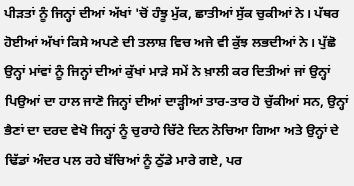ਪੀੜਤਾਂ ਨੂੰ ਜਿਨ੍ਹਾਂ ਦੀਆਂ ਅੱਖਾਂ 'ਚੋਂ ਹੰਝੂ ਮੁੱਕ, ਛਾਤੀਆਂ ਸੁੱਕ ਚੁਕੀਆਂ ਨੇ। ਪੱਥਰ ਹੋਈਆਂ ਅੱਖਾਂ ਕਿਸੇ ਅਪਣੇ ਦੀ ਤਲਾਸ਼ ਵਿਚ ਅਜੇ ਵੀ ਕੁੱਝ ਲਭਦੀਆਂ ਨੇ। ਪੁੱਛੋ ਉਨ੍ਹਾਂ ਮਾਂਵਾਂ ਨੂੰ ਜਿਨ੍ਹਾਂ ਦੀਆਂ ਕੁੱਖਾਂ ਮਾੜੇ ਸਮੇਂ ਨੇ ਖ਼ਾਲੀ ਕਰ ਦਿਤੀਆਂ ਜਾਂ ਉਨ੍ਹਾਂ ਪਿਉਆਂ ਦਾ ਹਾਲ ਜਾਣੋ ਜਿਨ੍ਹਾਂ ਦੀਆਂ ਦਾੜ੍ਹੀਆਂ ਤਾਰ-ਤਾਰ ਹੋ ਚੁੱਕੀਆਂ ਸਨ, ਉਨ੍ਹਾਂ ਭੈਣਾਂ ਦਾ ਦਰਦ ਵੇਖੋ ਜਿਨ੍ਹਾਂ ਨੂੰ ਚੁਰਾਹੇ ਚਿੱਟੇ ਦਿਨ ਨੋਚਿਆ ਗਿਆ ਅਤੇ ਉਨ੍ਹਾਂ ਦੇ ਢਿੱਡਾਂ ਅੰਦਰ ਪਲ ਰਹੇ ਬੱਚਿਆਂ ਨੂੰ ਠੁੱਡੇ ਮਾਰੇ ਗਏ, ਪਰ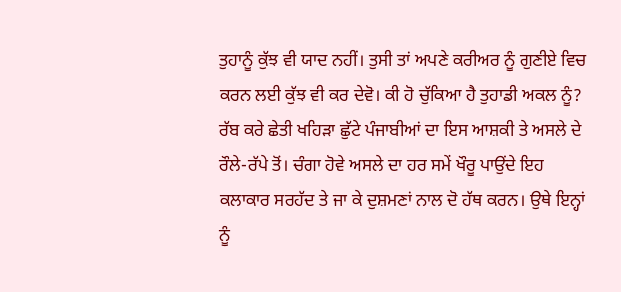ਤੁਹਾਨੂੰ ਕੁੱਝ ਵੀ ਯਾਦ ਨਹੀਂ। ਤੁਸੀ ਤਾਂ ਅਪਣੇ ਕਰੀਅਰ ਨੂੰ ਗੁਣੀਏ ਵਿਚ ਕਰਨ ਲਈ ਕੁੱਝ ਵੀ ਕਰ ਦੇਵੋ। ਕੀ ਹੋ ਚੁੱਕਿਆ ਹੈ ਤੁਹਾਡੀ ਅਕਲ ਨੂੰ?
ਰੱਬ ਕਰੇ ਛੇਤੀ ਖਹਿੜਾ ਛੁੱਟੇ ਪੰਜਾਬੀਆਂ ਦਾ ਇਸ ਆਸ਼ਕੀ ਤੇ ਅਸਲੇ ਦੇ ਰੌਲੇ-ਰੱਪੇ ਤੋਂ। ਚੰਗਾ ਹੋਵੇ ਅਸਲੇ ਦਾ ਹਰ ਸਮੇਂ ਖੌਰੂ ਪਾਉਂਦੇ ਇਹ ਕਲਾਕਾਰ ਸਰਹੱਦ ਤੇ ਜਾ ਕੇ ਦੁਸ਼ਮਣਾਂ ਨਾਲ ਦੋ ਹੱਥ ਕਰਨ। ਉਥੇ ਇਨ੍ਹਾਂ ਨੂੰ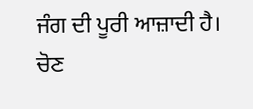ਜੰਗ ਦੀ ਪੂਰੀ ਆਜ਼ਾਦੀ ਹੈ। ਚੋਣ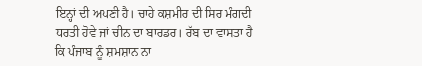ਇਨ੍ਹਾਂ ਦੀ ਅਪਣੀ ਹੈ। ਚਾਹੇ ਕਸ਼ਮੀਰ ਦੀ ਸਿਰ ਮੰਗਦੀ ਧਰਤੀ ਹੋਵੇ ਜਾਂ ਚੀਨ ਦਾ ਬਾਰਡਰ। ਰੱਬ ਦਾ ਵਾਸਤਾ ਹੈ ਕਿ ਪੰਜਾਬ ਨੂੰ ਸ਼ਮਸ਼ਾਨ ਨਾ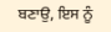ਬਣਾਉ, ਇਸ ਨੂੰ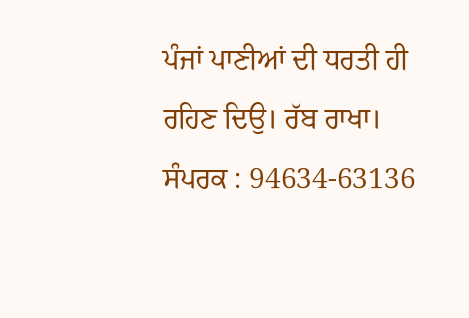ਪੰਜਾਂ ਪਾਣੀਆਂ ਦੀ ਧਰਤੀ ਹੀ ਰਹਿਣ ਦਿਉ। ਰੱਬ ਰਾਖਾ।
ਸੰਪਰਕ : 94634-63136